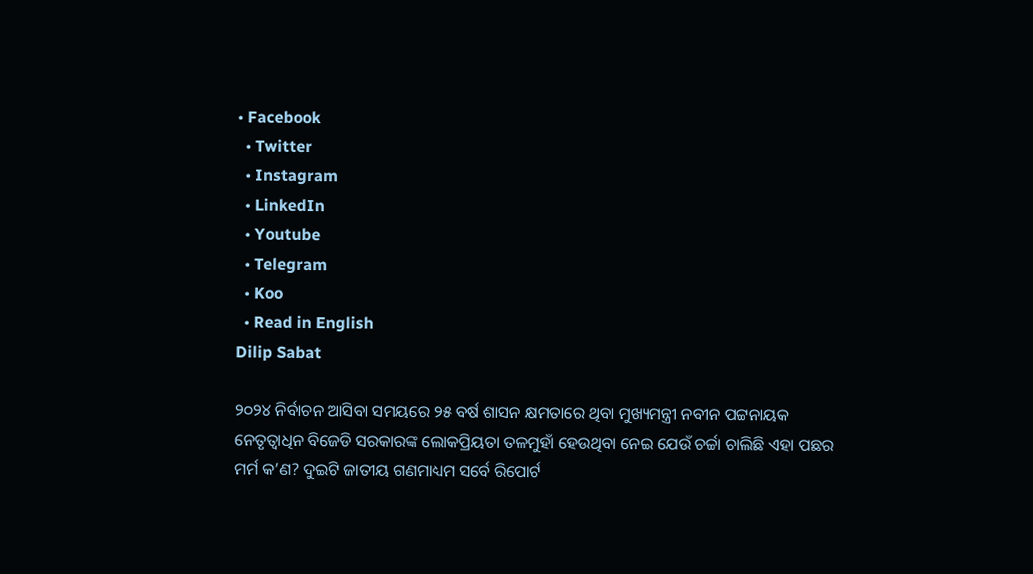• Facebook
  • Twitter
  • Instagram
  • LinkedIn
  • Youtube
  • Telegram
  • Koo
  • Read in English
Dilip Sabat

୨୦୨୪ ନିର୍ବାଚନ ଆସିବା ସମୟରେ ୨୫ ବର୍ଷ ଶାସନ କ୍ଷମତାରେ ଥିବା ମୁଖ୍ୟମନ୍ତ୍ରୀ ନବୀନ ପଟ୍ଟନାୟକ ନେତୃତ୍ୱାଧିନ ବିଜେଡି ସରକାରଙ୍କ ଲୋକପ୍ରିୟତା ତଳମୁହାଁ ହେଉଥିବା ନେଇ ଯେଉଁ ଚର୍ଚ୍ଚା ଚାଲିଛି ଏହା ପଛର ମର୍ମ କ’ଣ? ଦୁଇଟି ଜାତୀୟ ଗଣମାଧ୍ୟମ ସର୍ବେ ରିପୋର୍ଟ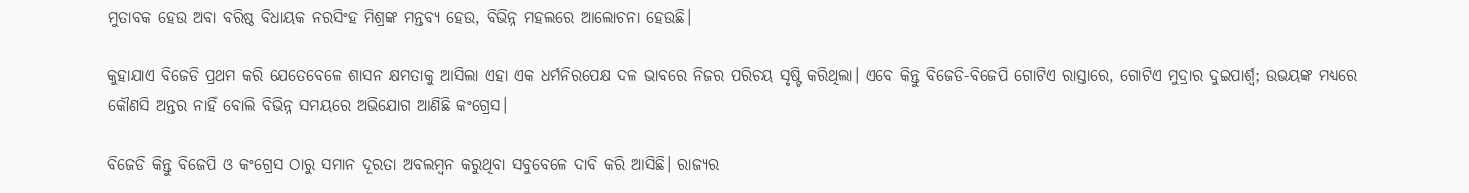ମୁତାବକ ହେଉ ଅବା ବରିଷ୍ଠ ବିଧାୟକ ନରସିଂହ ମିଶ୍ରଙ୍କ ମନ୍ତବ୍ୟ ହେଉ, ବିଭିନ୍ନ ମହଲରେ ଆଲୋଚନା ହେଉଛି।

କୁହାଯାଏ ବିଜେଡି ପ୍ରଥମ କରି ଯେତେବେଳେ ଶାସନ କ୍ଷମତାକୁ ଆସିଲା ଏହା ଏକ ଧର୍ମନିରପେକ୍ଷ ଦଳ ଭାବରେ ନିଜର ପରିଚୟ ସୃଷ୍ଟି କରିଥିଲା। ଏବେ କିନ୍ତୁ ବିଜେଡି-ବିଜେପି ଗୋଟିଏ ରାସ୍ତାରେ, ଗୋଟିଏ ମୁଦ୍ରାର ଦୁଇପାର୍ଶ୍ଵ; ଉଭୟଙ୍କ ମଧ୍ୟରେ କୌଣସି ଅନ୍ତର ନାହିଁ ବୋଲି ବିଭିନ୍ନ ସମୟରେ ଅଭିଯୋଗ ଆଣିଛି କଂଗ୍ରେସ।

ବିଜେଡି କିନ୍ତୁ ବିଜେପି ଓ କଂଗ୍ରେସ ଠାରୁ ସମାନ ଦୂରତା ଅବଲମ୍ବନ କରୁଥିବା ସବୁବେଳେ ଦାବି କରି ଆସିଛି। ରାଜ୍ୟର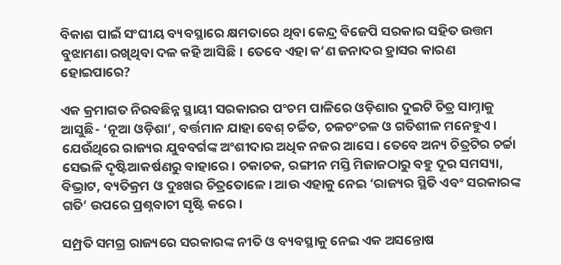ବିକାଶ ପାଇଁ ସଂଘୀୟ ବ୍ୟବସ୍ଥାରେ କ୍ଷମତାରେ ଥିବା କେନ୍ଦ୍ର ବିଜେପି ସରକାର ସହିତ ଉତ୍ତମ ବୁଝାମଣା ରଖିଥିବା ଦଳ କହି ଆସିଛି। ତେବେ ଏହା କ’ଣ ଜନାଦର ହ୍ରାସର କାରଣ ହୋଇପାରେ?

ଏକ କ୍ରମାଗତ ନିରବଛିନ୍ନ ସ୍ଥାୟୀ ସରକାରର ପଂଚମ ପାଳିରେ ଓଡ଼ିଶାର ଦୁଇଟି ଚିତ୍ର ସାମ୍ନାକୁ ଆସୁଛି- ‘ନୂଆ ଓଡ଼ିଶା’, ବର୍ତ୍ତମାନ ଯାହା ବେଶ୍ ଚର୍ଚ୍ଚିତ, ଚଳଚଂଚଳ ଓ ଗତିଶୀଳ ମନେହୁଏ। ଯେଉଁଥିରେ ରାଜ୍ୟର ଯୁବବର୍ଗଙ୍କ ଅଂଶୀଦାର ଅଧିକ ନଜର ଆସେ। ତେବେ ଅନ୍ୟ ଚିତ୍ରଟିର ଚର୍ଚ୍ଚା ସେଭଳି ଦୃଷ୍ଟିଆକର୍ଷଣରୁ ବାହାରେ। ଚକାଚକ, ରଙ୍ଗୀନ ମସ୍ତି ମିଜାଜଠାରୁ ବହୁ ଦୂର ସମସ୍ୟା, ବିଭ୍ରାଟ, ବ୍ୟତିକ୍ରମ ଓ ଦୁଃଖର ଚିତ୍ରତୋଳେ। ଆଉ ଏହାକୁ ନେଇ ‘ରାଜ୍ୟର ସ୍ଥିତି ଏବଂ ସରକାରଙ୍କ ଗତି’ ଉପରେ ପ୍ରଶ୍ନବାଚୀ ସୃଷ୍ଟି କରେ।

ସମ୍ପ୍ରତି ସମଗ୍ର ରାଜ୍ୟରେ ସରକାରଙ୍କ ନୀତି ଓ ବ୍ୟବସ୍ଥାକୁ ନେଇ ଏକ ଅସନ୍ତୋଷ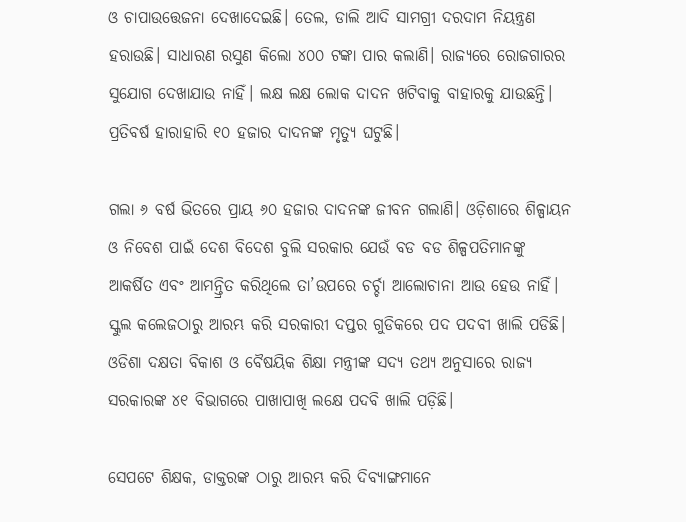ଓ ଚାପାଉତ୍ତେଜନା ଦେଖାଦେଇଛି। ତେଲ, ଡାଲି ଆଦି ସାମଗ୍ରୀ ଦରଦାମ ନିୟନ୍ତ୍ରଣ ହରାଉଛି। ସାଧାରଣ ରସୁଣ କିଲୋ ୪୦୦ ଟଙ୍କା ପାର କଲାଣି। ରାଜ୍ୟରେ ରୋଜଗାରର ସୁଯୋଗ ଦେଖାଯାଉ ନାହିଁ। ଲକ୍ଷ ଲକ୍ଷ ଲୋକ ଦାଦନ ଖଟିବାକୁ ବାହାରକୁ ଯାଉଛନ୍ତି। ପ୍ରତିବର୍ଷ ହାରାହାରି ୧୦ ହଜାର ଦାଦନଙ୍କ ମୃତ୍ୟୁ ଘଟୁଛି।

ଗଲା ୬ ବର୍ଷ ଭିତରେ ପ୍ରାୟ ୬୦ ହଜାର ଦାଦନଙ୍କ ଜୀବନ ଗଲାଣି। ଓଡ଼ିଶାରେ ଶିଳ୍ପାୟନ ଓ ନିବେଶ ପାଇଁ ଦେଶ ବିଦେଶ ବୁଲି ସରକାର ଯେଉଁ ବଡ ବଡ ଶିଳ୍ପପତିମାନଙ୍କୁ ଆକର୍ଷିତ ଏବଂ ଆମନ୍ତ୍ରିତ କରିଥିଲେ ତା’ଉପରେ ଚର୍ଚ୍ଚା ଆଲୋଚାନା ଆଉ ହେଉ ନାହିଁ। ସ୍କୁଲ କଲେଜଠାରୁ ଆରମ୍ଭ କରି ସରକାରୀ ଦପ୍ତର ଗୁଡିକରେ ପଦ ପଦବୀ ଖାଲି ପଡିଛି। ଓଡିଶା ଦକ୍ଷତା ବିକାଶ ଓ ବୈଷୟିକ ଶିକ୍ଷା ମନ୍ତ୍ରୀଙ୍କ ସଦ୍ୟ ତଥ୍ୟ ଅନୁସାରେ ରାଜ୍ୟ ସରକାରଙ୍କ ୪୧ ବିଭାଗରେ ପାଖାପାଖି ଲକ୍ଷେ ପଦବି ଖାଲି ପଡ଼ିଛି।

ସେପଟେ ଶିକ୍ଷକ, ଡାକ୍ତରଙ୍କ ଠାରୁ ଆରମ୍ଭ କରି ଦିବ୍ୟାଙ୍ଗମାନେ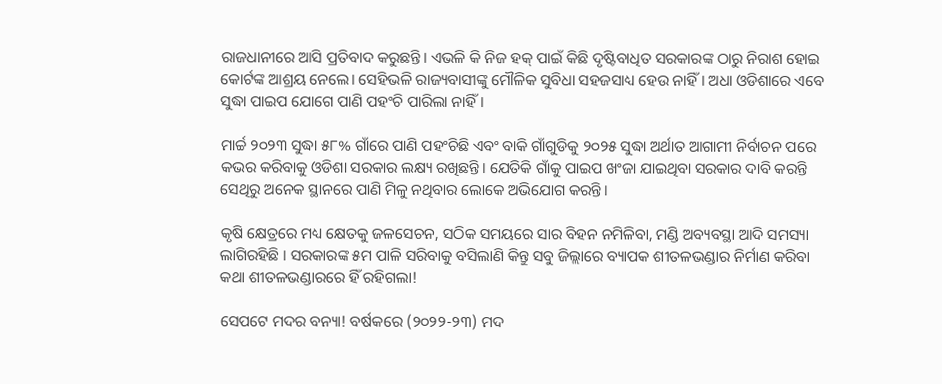ରାଜଧାନୀରେ ଆସି ପ୍ରତିବାଦ କରୁଛନ୍ତି। ଏଭଳି କି ନିଜ ହକ୍ ପାଇଁ କିଛି ଦୃଷ୍ଟିବାଧିତ ସରକାରଙ୍କ ଠାରୁ ନିରାଶ ହୋଇ କୋର୍ଟଙ୍କ ଆଶ୍ରୟ ନେଲେ। ସେହିଭଳି ରାଜ୍ୟବାସୀଙ୍କୁ ମୌଳିକ ସୁବିଧା ସହଜସାଧ୍ୟ ହେଉ ନାହିଁ। ଅଧା ଓଡିଶାରେ ଏବେ ସୁଦ୍ଧା ପାଇପ ଯୋଗେ ପାଣି ପହଂଚି ପାରିଲା ନାହିଁ।

ମାର୍ଚ୍ଚ ୨୦୨୩ ସୁଦ୍ଧା ୫୮% ଗାଁରେ ପାଣି ପହଂଚିଛି ଏବଂ ବାକି ଗାଁଗୁଡିକୁ ୨୦୨୫ ସୁଦ୍ଧା ଅର୍ଥାତ ଆଗାମୀ ନିର୍ବାଚନ ପରେ କଭର କରିବାକୁ ଓଡିଶା ସରକାର ଲକ୍ଷ୍ୟ ରଖିଛନ୍ତି। ଯେତିକି ଗାଁକୁ ପାଇପ ଖଂଜା ଯାଇଥିବା ସରକାର ଦାବି କରନ୍ତି ସେଥିରୁ ଅନେକ ସ୍ଥାନରେ ପାଣି ମିଳୁ ନଥିବାର ଲୋକେ ଅଭିଯୋଗ କରନ୍ତି।

କୃଷି କ୍ଷେତ୍ରରେ ମଧ୍ୟ କ୍ଷେତକୁ ଜଳସେଚନ, ସଠିକ ସମୟରେ ସାର ବିହନ ନମିଳିବା, ମଣ୍ଡି ଅବ୍ୟବସ୍ଥା ଆଦି ସମସ୍ୟା ଲାଗିରହିଛି । ସରକାରଙ୍କ ୫ମ ପାଳି ସରିବାକୁ ବସିଲାଣି କିନ୍ତୁ ସବୁ ଜିଲ୍ଲାରେ ବ୍ୟାପକ ଶୀତଳଭଣ୍ଡାର ନିର୍ମାଣ କରିବା କଥା ଶୀତଳଭଣ୍ଡାରରେ ହିଁ ରହିଗଲା!

ସେପଟେ ମଦର ବନ୍ୟା! ବର୍ଷକରେ (୨୦୨୨-୨୩) ମଦ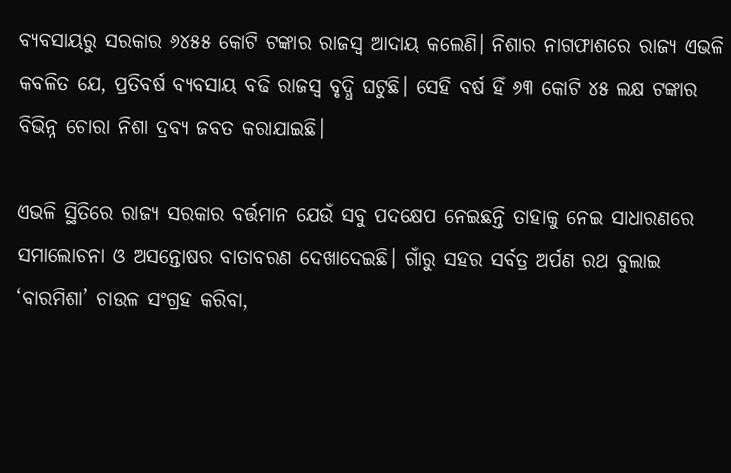ବ୍ୟବସାୟରୁ ସରକାର ୬୪୫୫ କୋଟି ଟଙ୍କାର ରାଜସ୍ୱ ଆଦାୟ କଲେଣି। ନିଶାର ନାଗଫାଶରେ ରାଜ୍ୟ ଏଭଳି କବଳିତ ଯେ, ପ୍ରତିବର୍ଷ ବ୍ୟବସାୟ ବଢି ରାଜସ୍ୱ ବୃଦ୍ଧି ଘଟୁଛି। ସେହି ବର୍ଷ ହିଁ ୬୩ କୋଟି ୪୫ ଲକ୍ଷ ଟଙ୍କାର ବିଭିନ୍ନ ଚୋରା ନିଶା ଦ୍ରବ୍ୟ ଜବତ କରାଯାଇଛି।

ଏଭଳି ସ୍ଥିତିରେ ରାଜ୍ୟ ସରକାର ବର୍ତ୍ତମାନ ଯେଉଁ ସବୁ ପଦକ୍ଷେପ ନେଇଛନ୍ତି ତାହାକୁ ନେଇ ସାଧାରଣରେ ସମାଲୋଚନା ଓ ଅସନ୍ତୋଷର ବାତାବରଣ ଦେଖାଦେଇଛି। ଗାଁରୁ ସହର ସର୍ବତ୍ର ଅର୍ପଣ ରଥ ବୁଲାଇ ‘ବାରମିଶା’ ଚାଉଳ ସଂଗ୍ରହ କରିବା,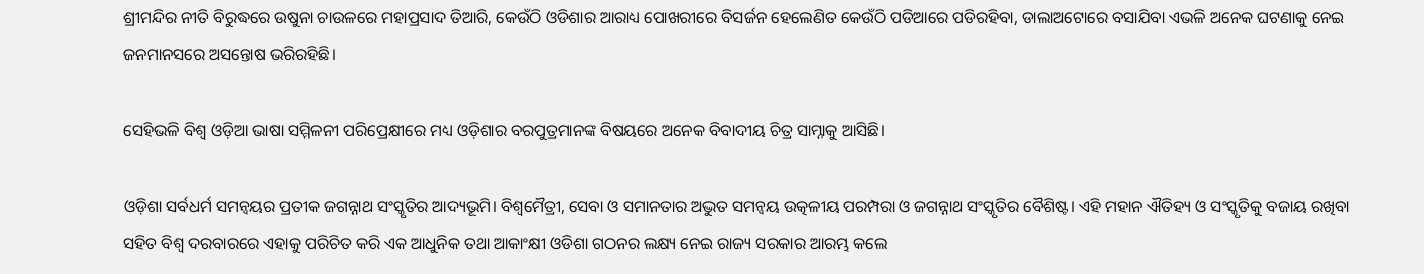ଶ୍ରୀମନ୍ଦିର ନୀତି ବିରୁଦ୍ଧରେ ଉଷୁନା ଚାଉଳରେ ମହାପ୍ରସାଦ ତିଆରି, କେଉଁଠି ଓଡିଶାର ଆରାଧ୍ୟ ପୋଖରୀରେ ବିସର୍ଜନ ହେଲେଣିତ କେଉଁଠି ପଡିଆରେ ପଡିରହିବା, ଡାଲାଅଟୋରେ ବସାଯିବା ଏଭଳି ଅନେକ ଘଟଣାକୁ ନେଇ ଜନମାନସରେ ଅସନ୍ତୋଷ ଭରିରହିଛି।

ସେହିଭଳି ବିଶ୍ୱ ଓଡ଼ିଆ ଭାଷା ସମ୍ମିଳନୀ ପରିପ୍ରେକ୍ଷୀରେ ମଧ୍ୟ ଓଡ଼ିଶାର ବରପୁତ୍ରମାନଙ୍କ ବିଷୟରେ ଅନେକ ବିବାଦୀୟ ଚିତ୍ର ସାମ୍ନାକୁ ଆସିଛି।

ଓଡ଼ିଶା ସର୍ବଧର୍ମ ସମନ୍ୱୟର ପ୍ରତୀକ ଜଗନ୍ନାଥ ସଂସ୍କୃତିର ଆଦ୍ୟଭୂମି। ବିଶ୍ୱମୈତ୍ରୀ, ସେବା ଓ ସମାନତାର ଅଦ୍ଭୁତ ସମନ୍ୱୟ ଉତ୍କଳୀୟ ପରମ୍ପରା ଓ ଜଗନ୍ନାଥ ସଂସ୍କୃତିର ବୈଶିଷ୍ଟ। ଏହି ମହାନ ଐତିହ୍ୟ ଓ ସଂସ୍କୃତିକୁ ବଜାୟ ରଖିବା ସହିତ ବିଶ୍ୱ ଦରବାରରେ ଏହାକୁ ପରିଚିତ କରି ଏକ ଆଧୁନିକ ତଥା ଆକାଂକ୍ଷୀ ଓଡିଶା ଗଠନର ଲକ୍ଷ୍ୟ ନେଇ ରାଜ୍ୟ ସରକାର ଆରମ୍ଭ କଲେ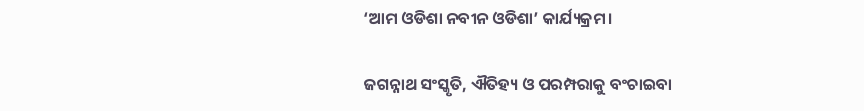‘ଆମ ଓଡିଶା ନବୀନ ଓଡିଶା’ କାର୍ଯ୍ୟକ୍ରମ।

ଜଗନ୍ନାଥ ସଂସ୍କୃତି, ଐତିହ୍ୟ ଓ ପରମ୍ପରାକୁ ବଂଚାଇବା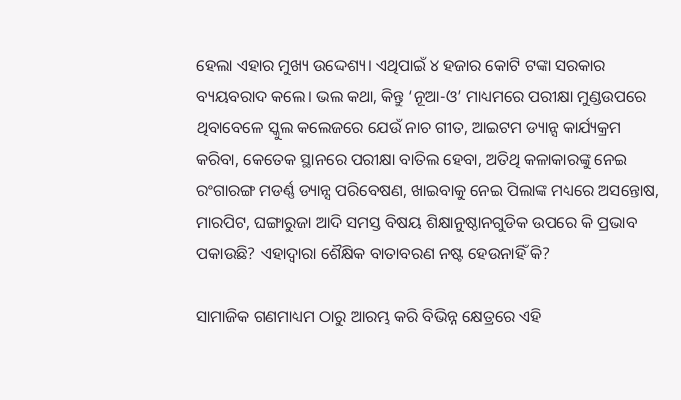ହେଲା ଏହାର ମୁଖ୍ୟ ଉଦ୍ଦେଶ୍ୟ। ଏଥିପାଇଁ ୪ ହଜାର କୋଟି ଟଙ୍କା ସରକାର ବ୍ୟୟବରାଦ କଲେ। ଭଲ କଥା, କିନ୍ତୁ ‘ନୂଆ-ଓ’ ମାଧ୍ୟମରେ ପରୀକ୍ଷା ମୁଣ୍ଡଉପରେ ଥିବାବେଳେ ସ୍କୁଲ କଲେଜରେ ଯେଉଁ ନାଚ ଗୀତ, ଆଇଟମ ଡ୍ୟାନ୍ସ କାର୍ଯ୍ୟକ୍ରମ କରିବା, କେତେକ ସ୍ଥାନରେ ପରୀକ୍ଷା ବାତିଲ ହେବା, ଅତିଥି କଳାକାରଙ୍କୁ ନେଇ ରଂଗାରଙ୍ଗ ମଡର୍ଣ୍ଣ ଡ୍ୟାନ୍ସ ପରିବେଷଣ, ଖାଇବାକୁ ନେଇ ପିଲାଙ୍କ ମଧ୍ୟରେ ଅସନ୍ତୋଷ, ମାରପିଟ, ଘଙ୍ଗାରୁଜା ଆଦି ସମସ୍ତ ବିଷୟ ଶିକ୍ଷାନୁଷ୍ଠାନଗୁଡିକ ଉପରେ କି ପ୍ରଭାବ ପକାଉଛି? ଏହାଦ୍ୱାରା ଶୈକ୍ଷିକ ବାତାବରଣ ନଷ୍ଟ ହେଉନାହିଁ କି?

ସାମାଜିକ ଗଣମାଧ୍ୟମ ଠାରୁ ଆରମ୍ଭ କରି ବିଭିନ୍ନ କ୍ଷେତ୍ରରେ ଏହି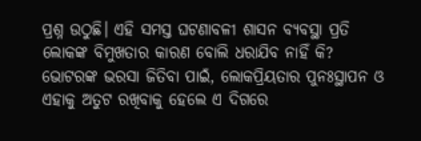ପ୍ରଶ୍ନ ଉଠୁଛି। ଏହି ସମସ୍ତ ଘଟଣାବଳୀ ଶାସନ ବ୍ୟବସ୍ଥା ପ୍ରତି ଲୋକଙ୍କ ବିମୁଖତାର କାରଣ ବୋଲି ଧରାଯିବ ନାହିଁ କି? ଭୋଟରଙ୍କ ଭରସା ଜିତିବା ପାଇଁ, ଲୋକପ୍ରିୟତାର ପୁନଃସ୍ଥାପନ ଓ ଏହାକୁ ଅତୁଟ ରଖିବାକୁ ହେଲେ ଏ ଦିଗରେ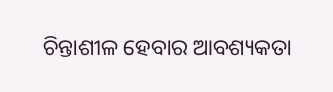ଚିନ୍ତାଶୀଳ ହେବାର ଆବଶ୍ୟକତା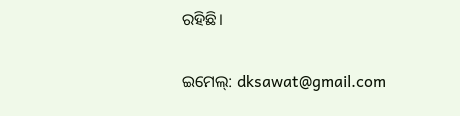ରହିଛି।

ଇମେଲ୍: dksawat@gmail.com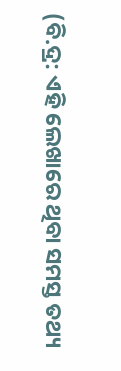(ବି.ଦ୍ର: ଏହି ଲେଖାରେ ଥିବା ସମସ୍ତ ତଥ୍ୟ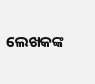ଲେଖକଙ୍କ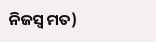ନିଜସ୍ୱ ମତ)